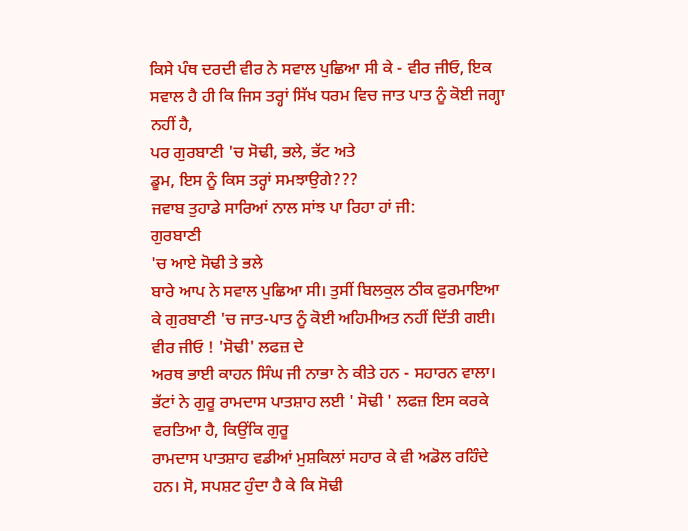ਕਿਸੇ ਪੰਥ ਦਰਦੀ ਵੀਰ ਨੇ ਸਵਾਲ ਪੁਛਿਆ ਸੀ ਕੇ - ਵੀਰ ਜੀਓ, ਇਕ
ਸਵਾਲ ਹੈ ਹੀ ਕਿ ਜਿਸ ਤਰ੍ਹਾਂ ਸਿੱਖ ਧਰਮ ਵਿਚ ਜਾਤ ਪਾਤ ਨੂੰ ਕੋਈ ਜਗ੍ਹਾ ਨਹੀਂ ਹੈ,
ਪਰ ਗੁਰਬਾਣੀ 'ਚ ਸੋਢੀ, ਭਲੇ, ਭੱਟ ਅਤੇ
ਡੂਮ, ਇਸ ਨੂੰ ਕਿਸ ਤਰ੍ਹਾਂ ਸਮਝਾਉਗੇ???
ਜਵਾਬ ਤੁਹਾਡੇ ਸਾਰਿਆਂ ਨਾਲ ਸਾਂਝ ਪਾ ਰਿਹਾ ਹਾਂ ਜੀ:
ਗੁਰਬਾਣੀ
'ਚ ਆਏ ਸੋਢੀ ਤੇ ਭਲੇ
ਬਾਰੇ ਆਪ ਨੇ ਸਵਾਲ ਪੁਛਿਆ ਸੀ। ਤੁਸੀਂ ਬਿਲਕੁਲ ਠੀਕ ਫੁਰਮਾਇਆ
ਕੇ ਗੁਰਬਾਣੀ 'ਚ ਜਾਤ-ਪਾਤ ਨੂੰ ਕੋਈ ਅਹਿਮੀਅਤ ਨਹੀਂ ਦਿੱਤੀ ਗਈ।
ਵੀਰ ਜੀਓ ! 'ਸੋਢੀ' ਲਫਜ਼ ਦੇ
ਅਰਥ ਭਾਈ ਕਾਹਨ ਸਿੰਘ ਜੀ ਨਾਭਾ ਨੇ ਕੀਤੇ ਹਨ - ਸਹਾਰਨ ਵਾਲਾ।
ਭੱਟਾਂ ਨੇ ਗੁਰੂ ਰਾਮਦਾਸ ਪਾਤਸ਼ਾਹ ਲਈ ' ਸੋਢੀ ' ਲਫਜ਼ ਇਸ ਕਰਕੇ ਵਰਤਿਆ ਹੈ, ਕਿਉਂਕਿ ਗੁਰੂ
ਰਾਮਦਾਸ ਪਾਤਸ਼ਾਹ ਵਡੀਆਂ ਮੁਸ਼ਕਿਲਾਂ ਸਹਾਰ ਕੇ ਵੀ ਅਡੋਲ ਰਹਿੰਦੇ
ਹਨ। ਸੋ, ਸਪਸ਼ਟ ਹੁੰਦਾ ਹੈ ਕੇ ਕਿ ਸੋਢੀ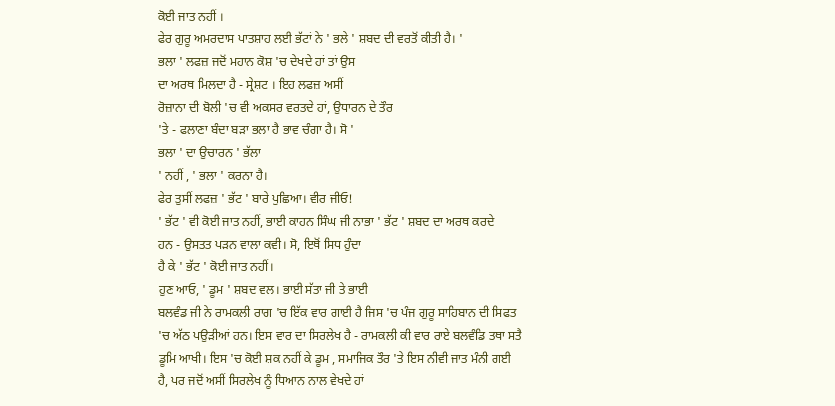ਕੋਈ ਜਾਤ ਨਹੀਂ ।
ਫੇਰ ਗੁਰੂ ਅਮਰਦਾਸ ਪਾਤਸ਼ਾਹ ਲਈ ਭੱਟਾਂ ਨੇ ' ਭਲੇ ' ਸ਼ਬਦ ਦੀ ਵਰਤੋਂ ਕੀਤੀ ਹੈ। '
ਭਲਾ ' ਲਫਜ਼ ਜਦੋਂ ਮਹਾਨ ਕੋਸ਼ 'ਚ ਦੇਖਦੇ ਹਾਂ ਤਾਂ ਉਸ
ਦਾ ਅਰਥ ਮਿਲਦਾ ਹੈ - ਸ੍ਰੇਸ਼ਟ । ਇਹ ਲਫਜ਼ ਅਸੀਂ
ਰੋਜ਼ਾਨਾ ਦੀ ਬੋਲੀ 'ਚ ਵੀ ਅਕਸਰ ਵਰਤਦੇ ਹਾਂ, ਉਧਾਰਨ ਦੇ ਤੌਰ
'ਤੇ - ਫਲਾਣਾ ਬੰਦਾ ਬੜਾ ਭਲਾ ਹੈ ਭਾਵ ਚੰਗਾ ਹੈ। ਸੋ '
ਭਲਾ ' ਦਾ ਉਚਾਰਨ ' ਭੱਲਾ
' ਨਹੀਂ , ' ਭਲਾ ' ਕਰਨਾ ਹੈ।
ਫੇਰ ਤੁਸੀਂ ਲਫਜ਼ ' ਭੱਟ ' ਬਾਰੇ ਪੁਛਿਆ। ਵੀਰ ਜੀਓ!
' ਭੱਟ ' ਵੀ ਕੋਈ ਜਾਤ ਨਹੀਂ, ਭਾਈ ਕਾਹਨ ਸਿੰਘ ਜੀ ਨਾਭਾ ' ਭੱਟ ' ਸ਼ਬਦ ਦਾ ਅਰਥ ਕਰਦੇ
ਹਨ - ਉਸਤਤ ਪੜਨ ਵਾਲਾ ਕਵੀ। ਸੋ, ਇਥੋਂ ਸਿਧ ਹੁੰਦਾ
ਹੈ ਕੇ ' ਭੱਟ ' ਕੋਈ ਜਾਤ ਨਹੀਂ।
ਹੁਣ ਆਓ, ' ਡੂਮ ' ਸ਼ਬਦ ਵਲ। ਭਾਈ ਸੱਤਾ ਜੀ ਤੇ ਭਾਈ
ਬਲਵੰਡ ਜੀ ਨੇ ਰਾਮਕਲੀ ਰਾਗ 'ਚ ਇੱਕ ਵਾਰ ਗਾਈ ਹੈ ਜਿਸ 'ਚ ਪੰਜ ਗੁਰੂ ਸਾਹਿਬਾਨ ਦੀ ਸਿਫਤ
'ਚ ਅੱਠ ਪਉੜੀਆਂ ਹਨ। ਇਸ ਵਾਰ ਦਾ ਸਿਰਲੇਖ ਹੈ - ਰਾਮਕਲੀ ਕੀ ਵਾਰ ਰਾਏ ਬਲਵੰਡਿ ਤਥਾ ਸਤੈ
ਡੂਮਿ ਆਖੀ। ਇਸ 'ਚ ਕੋਈ ਸ਼ਕ ਨਹੀਂ ਕੇ ਡੂਮ , ਸਮਾਜਿਕ ਤੌਰ 'ਤੇ ਇਸ ਨੀਵੀ ਜਾਤ ਮੰਨੀ ਗਈ
ਹੈ, ਪਰ ਜਦੋਂ ਅਸੀਂ ਸਿਰਲੇਖ ਨੂੰ ਧਿਆਨ ਨਾਲ ਵੇਖਦੇ ਹਾਂ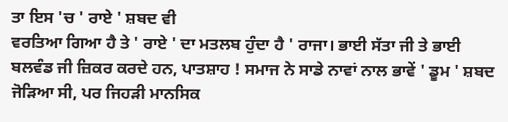ਤਾ ਇਸ 'ਚ ' ਰਾਏ ' ਸ਼ਬਦ ਵੀ
ਵਰਤਿਆ ਗਿਆ ਹੈ ਤੇ ' ਰਾਏ ' ਦਾ ਮਤਲਬ ਹੁੰਦਾ ਹੈ ' ਰਾਜਾ। ਭਾਈ ਸੱਤਾ ਜੀ ਤੇ ਭਾਈ
ਬਲਵੰਡ ਜੀ ਜ਼ਿਕਰ ਕਰਦੇ ਹਨ, ਪਾਤਸ਼ਾਹ ! ਸਮਾਜ ਨੇ ਸਾਡੇ ਨਾਵਾਂ ਨਾਲ ਭਾਵੇਂ ' ਡੂਮ ' ਸ਼ਬਦ
ਜੋੜਿਆ ਸੀ, ਪਰ ਜਿਹੜੀ ਮਾਨਸਿਕ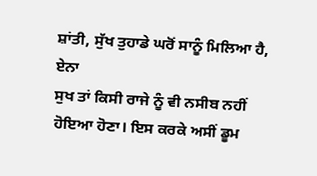ਸ਼ਾਂਤੀ, ਸੁੱਖ ਤੁਹਾਡੇ ਘਰੋਂ ਸਾਨੂੰ ਮਿਲਿਆ ਹੈ, ਏਨਾ
ਸੁਖ ਤਾਂ ਕਿਸੀ ਰਾਜੇ ਨੂੰ ਵੀ ਨਸੀਬ ਨਹੀਂ ਹੋਇਆ ਹੋਣਾ। ਇਸ ਕਰਕੇ ਅਸੀਂ ਡੂਮ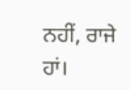ਨਹੀਂ, ਰਾਜੇ
ਹਾਂ।